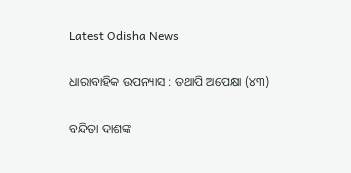Latest Odisha News

ଧାରାବାହିକ ଉପନ୍ୟାସ : ତଥାପି ଅପେକ୍ଷା (୪୩)

ବନ୍ଦିତା ଦାଶଙ୍କ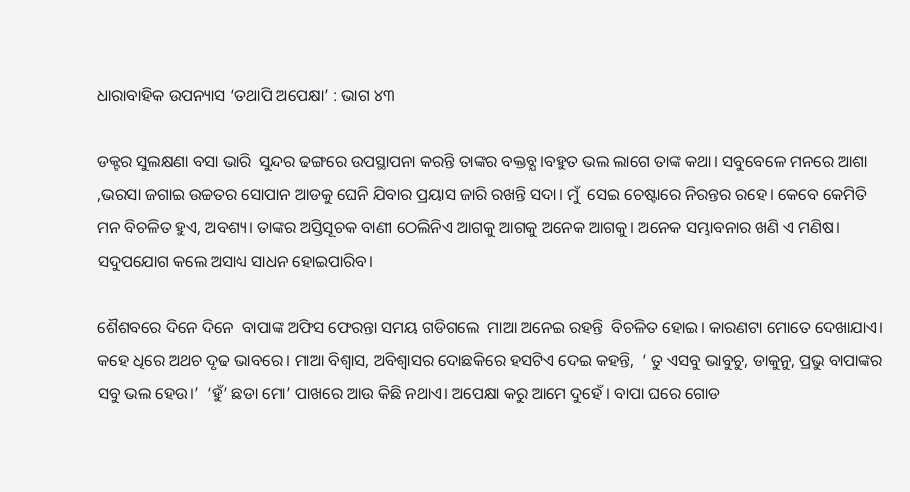ଧାରାବାହିକ ଉପନ୍ୟାସ ‘ତଥାପି ଅପେକ୍ଷା’ : ଭାଗ ୪୩

ଡକ୍ଟର ସୁଲକ୍ଷଣା ବସା ଭାରି  ସୁନ୍ଦର ଢଙ୍ଗରେ ଉପସ୍ଥାପନା କରନ୍ତି ତାଙ୍କର ବକ୍ତବ୍ଯ।ବହୁତ ଭଲ ଲାଗେ ତାଙ୍କ କଥା। ସବୁବେଳେ ମନରେ ଆଶା ,ଭରସା ଜଗାଇ ଉଚ୍ଚତର ସୋପାନ ଆଡକୁ ଘେନି ଯିବାର ପ୍ରୟାସ ଜାରି ରଖନ୍ତି ସଦା। ମୁଁ  ସେଇ ଚେଷ୍ଟାରେ ନିରନ୍ତର ରହେ। କେବେ କେମିତି ମନ ବିଚଳିତ ହୁଏ, ଅବଶ୍ୟ। ତାଙ୍କର ଅସ୍ତିସୂଚକ ବାଣୀ ଠେଲିନିଏ ଆଗକୁ ଆଗକୁ ଅନେକ ଆଗକୁ। ଅନେକ ସମ୍ଭାବନାର ଖଣି ଏ ମଣିଷ। ସଦୁପଯୋଗ କଲେ ଅସାଧ୍ୟ ସାଧନ ହୋଇପାରିବ।

ଶୈଶବରେ ଦିନେ ଦିନେ  ବାପାଙ୍କ ଅଫିସ ଫେରନ୍ତା ସମୟ ଗଡିଗଲେ  ମାଆ ଅନେଇ ରହନ୍ତି  ବିଚଳିତ ହୋଇ। କାରଣଟା ମୋତେ ଦେଖାଯାଏ। କହେ ଧିରେ ଅଥଚ ଦୃଢ ଭାବରେ। ମାଆ ବିଶ୍ବାସ, ଅବିଶ୍ବାସର ଦୋଛକିରେ ହସଟିଏ ଦେଇ କହନ୍ତି,  ‘ ତୁ ଏସବୁ ଭାବୁଚୁ, ଡାକୁନୁ, ପ୍ରଭୁ ବାପାଙ୍କର ସବୁ ଭଲ ହେଉ।’  ‘ହୁଁ’ ଛଡା ମୋ’ ପାଖରେ ଆଉ କିଛି ନଥାଏ। ଅପେକ୍ଷା କରୁ ଆମେ ଦୁହେଁ । ବାପା ଘରେ ଗୋଡ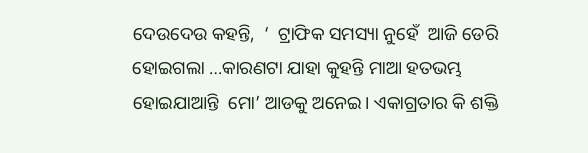ଦେଉଦେଉ କହନ୍ତି,  ‘  ଟ୍ରାଫିକ ସମସ୍ୟା ନୁହେଁ  ଆଜି ଡେରି ହୋଇଗଲା …କାରଣଟା ଯାହା କୁହନ୍ତି ମାଆ ହତଭମ୍ଭ ହୋଇଯାଆନ୍ତି  ମୋ’ ଆଡକୁ ଅନେଇ। ଏକାଗ୍ରତାର କି ଶକ୍ତି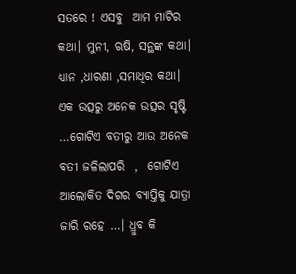ସତରେ ! ଏସବୁ  ଆମ ମାଟିର କଥା। ମୁନୀ, ଋଷି, ସନ୍ଥଙ୍କ କଥା। ଧ୍ୟାନ ,ଧାରଣା ,ସମାଧିର କଥା। ଏକ ଉତ୍ସରୁ ଅନେକ ଉତ୍ସର ସୃଷ୍ଟି …ଗୋଟିଏ ବତୀରୁ ଆଉ ଅନେକ ବତୀ ଜଳିଲାପରି  ,  ଗୋଟିଏ ଆଲୋକିତ ଦିଗର ବ୍ୟାପ୍ତିକୁ ଯାତ୍ରା ଜାରି ରହେ …। ଧ୍ରୁବ କି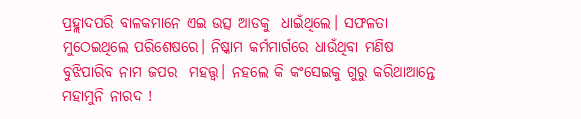ପ୍ରହ୍ଲାଦପରି ବାଳକମାନେ ଏଇ ଉତ୍ସ ଆଡକୁ  ଧାଇଁଥିଲେ। ସଫଳତା ମୁଠେଇଥିଲେ ପରିଶେଷରେ। ନିଷ୍କାମ କର୍ମମାର୍ଗରେ ଧାଉଁଥିବା ମଣିଷ ବୁଝିପାରିବ ନାମ ଜପର  ମହତ୍ତ୍ଵ। ନହଲେ କି କଂସେଇକୁ ଗୁରୁ କରିଥାଆନ୍ତେ ମହାମୁନି ନାରଦ !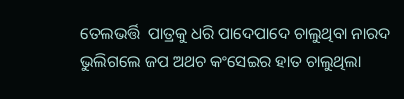ତେଲଭର୍ତ୍ତି  ପାତ୍ରକୁ ଧରି ପାଦେପାଦେ ଚାଲୁଥିବା ନାରଦ ଭୁଲିଗଲେ ଜପ ଅଥଚ କଂସେଇର ହାତ ଚାଲୁଥିଲା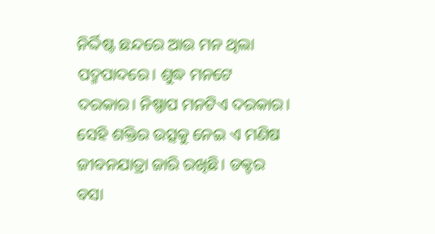ନିର୍ଦ୍ଦିଷ୍ଟ ଛନ୍ଦରେ ଆଉ ମନ ଥିଲା ପଦ୍ମପାଦରେ। ଶୁଦ୍ଧ ମନଟେ ଦରକାର। ନିଷ୍ପାପ ମନଟିଏ ଦରକାର। ସେହି ଶକ୍ତିର ଉତ୍ସକୁ ନେଇ ଏ ମଣିଷ ଜୀବନଯାତ୍ରା ଜାରି ରଖିଛି। ଡକ୍ଟର ବସା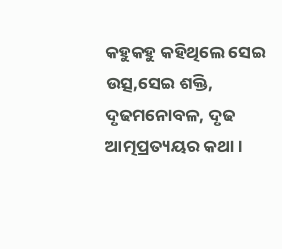କହୁକହୁ କହିଥିଲେ ସେଇ ଉତ୍ସ,ସେଇ ଶକ୍ତି,  ଦୃଢମନୋବଳ, ଦୃଢ ଆତ୍ମପ୍ରତ୍ୟୟର କଥା।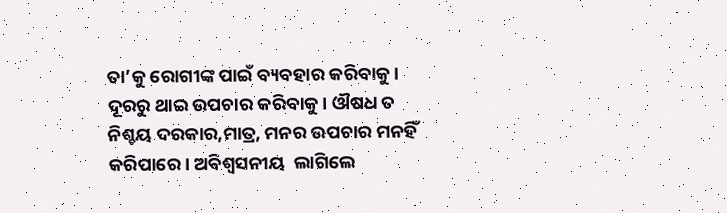ତା’କୁ ରୋଗୀଙ୍କ ପାଇଁ ବ୍ୟବହାର କରିବାକୁ।  ଦୂରରୁ ଥାଇ ଉପଚାର କରିବାକୁ। ଔଷଧ ତ ନିଶ୍ଚୟ ଦରକାର,ମାତ୍ର, ମନର ଉପଚାର ମନହିଁ କରିପାରେ। ଅବିଶ୍ବସନୀୟ  ଲାଗିଲେ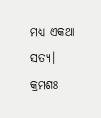ମଧ୍ୟ ଏକଥା ସତ୍ୟ।
କ୍ରମଶଃ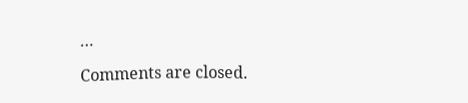…

Comments are closed.